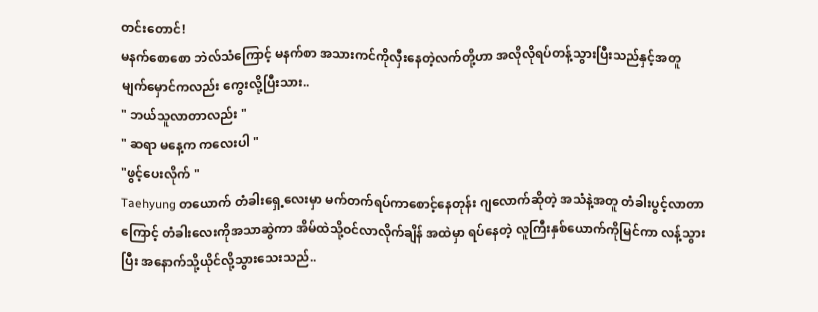တင်းတောင်!
မနက်စောစော ဘဲလ်သံကြောင့် မနက်စာ အသားကင်ကိုလှီးနေတဲ့လက်တို့ဟာ အလိုလိုရပ်တန့်သွားပြီးသည်နှင့်အတူ မျက်မှောင်ကလည်း ကွေးလို့ပြီးသား..
" ဘယ်သူလာတာလည်း "
" ဆရာ မနေ့က ကလေးပါ "
"ဖွင့်ပေးလိုက် "
Taehyung တယောက် တံခါးရှေ့လေးမှာ မက်တက်ရပ်ကာစောင့်နေတုန်း ဂျလောက်ဆိုတဲ့ အသံနဲ့အတူ တံခါးပွင့်လာတာကြောင့် တံခါးလေးကိုအသာဆွဲကာ အိမ်ထဲသို့ဝင်လာလိုက်ချိန် အထဲမှာ ရပ်နေတဲ့ လူကြီးနှစ်ယောက်ကိုမြင်ကာ လန့်သွားပြီး အနောက်သို့ယိုင်လို့သွားသေးသည်..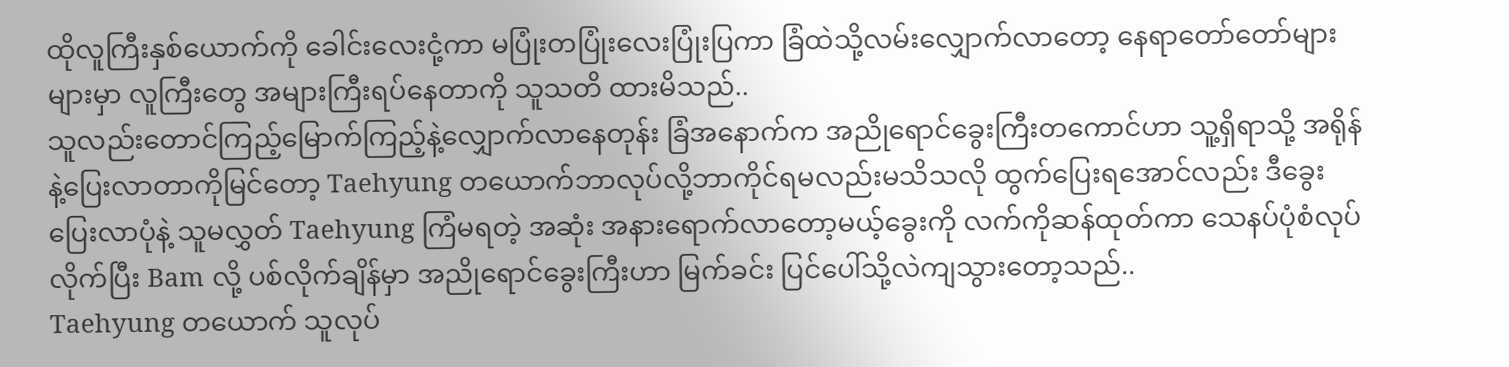ထိုလူကြီးနှစ်ယောက်ကို ခေါင်းလေးငုံ့ကာ မပြုံးတပြုံးလေးပြုံးပြကာ ခြံထဲသို့လမ်းလျှောက်လာတော့ နေရာတော်တော်များများမှာ လူကြီးတွေ အများကြီးရပ်နေတာကို သူသတိ ထားမိသည်..
သူလည်းတောင်ကြည့်မြောက်ကြည့်နဲ့လျှောက်လာနေတုန်း ခြံအနောက်က အညိုရောင်ခွေးကြီးတကောင်ဟာ သူ့ရှိရာသို့ အရိုန်နဲ့ပြေးလာတာကိုမြင်တော့ Taehyung တယောက်ဘာလုပ်လို့ဘာကိုင်ရမလည်းမသိသလို ထွက်ပြေးရအောင်လည်း ဒီခွေးပြေးလာပုံနဲ့ သူမလွှတ် Taehyung ကြံမရတဲ့ အဆုံး အနားရောက်လာတော့မယ့်ခွေးကို လက်ကိုဆန်ထုတ်ကာ သေနပ်ပုံစံလုပ်လိုက်ပြီး Bam လို့ ပစ်လိုက်ချိန်မှာ အညိုရောင်ခွေးကြီးဟာ မြက်ခင်း ပြင်ပေါ်သို့လဲကျသွားတော့သည်..
Taehyung တယောက် သူလုပ်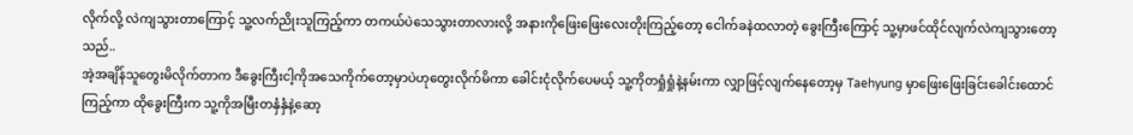လိုက်လို့ လဲကျသွားတာကြောင့် သူ့လက်ညိုးသူကြည့်ကာ တကယ်ပဲသေသွားတာလားလို့ အနားကိုဖြေးဖြေးလေးတိုးကြည့်တော့ ငေါက်ခနဲထလာတဲ့ ခွေးကြီးကြောင့် သူ့မှာဖင်ထိုင်လျက်လဲကျသွားတော့သည်..
အဲ့အချိန်သူတွေးမိလိုက်တာက ဒီခွေးကြီးငါ့ကိုအသေကိုက်တော့မှာပဲဟုတွေးလိုက်မိကာ ခေါင်းငုံလိုက်ပေမယ့် သူ့ကိုတရှုံရှုံနဲ့နမ်းကာ လျှာဖြင့်လျက်နေတော့မှ Taehyung မှာဖြေးဖြေးခြင်းခေါင်းထောင်ကြည့်ကာ ထိုခွေးကြီးက သူ့ကိုအမြီးတနှံနှံနဲ့ဆော့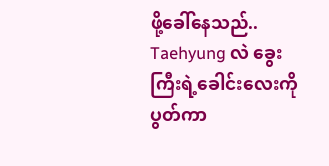ဖို့ခေါ်နေသည်.. Taehyung လဲ ခွေးကြီးရဲ့ခေါင်းလေးကိုပွတ်ကာ